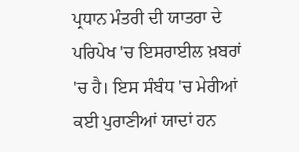ਪ੍ਰਧਾਨ ਮੰਤਰੀ ਦੀ ਯਾਤਰਾ ਦੇ ਪਰਿਪੇਖ 'ਚ ਇਸਰਾਈਲ ਖ਼ਬਰਾਂ 'ਚ ਹੈ। ਇਸ ਸੰਬੰਧ 'ਚ ਮੇਰੀਆਂ ਕਈ ਪੁਰਾਣੀਆਂ ਯਾਦਾਂ ਹਨ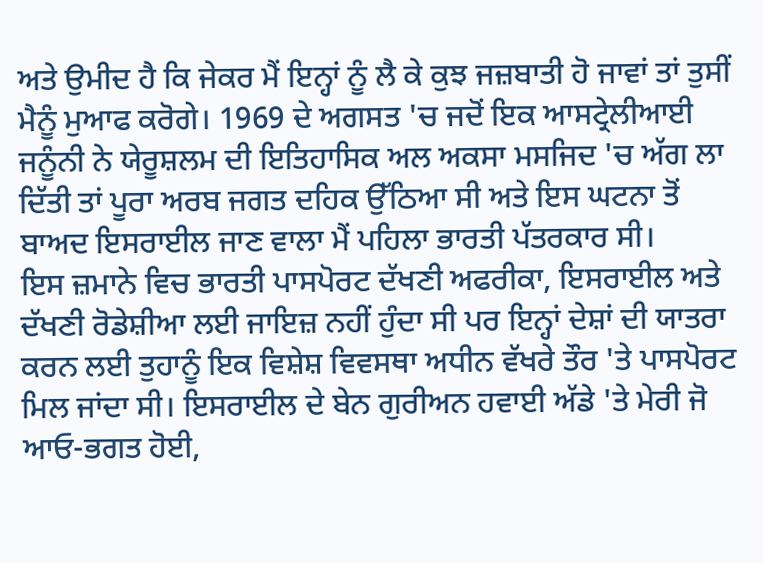ਅਤੇ ਉਮੀਦ ਹੈ ਕਿ ਜੇਕਰ ਮੈਂ ਇਨ੍ਹਾਂ ਨੂੰ ਲੈ ਕੇ ਕੁਝ ਜਜ਼ਬਾਤੀ ਹੋ ਜਾਵਾਂ ਤਾਂ ਤੁਸੀਂ ਮੈਨੂੰ ਮੁਆਫ ਕਰੋਗੇ। 1969 ਦੇ ਅਗਸਤ 'ਚ ਜਦੋਂ ਇਕ ਆਸਟ੍ਰੇਲੀਆਈ ਜਨੂੰਨੀ ਨੇ ਯੇਰੂਸ਼ਲਮ ਦੀ ਇਤਿਹਾਸਿਕ ਅਲ ਅਕਸਾ ਮਸਜਿਦ 'ਚ ਅੱਗ ਲਾ ਦਿੱਤੀ ਤਾਂ ਪੂਰਾ ਅਰਬ ਜਗਤ ਦਹਿਕ ਉੱਠਿਆ ਸੀ ਅਤੇ ਇਸ ਘਟਨਾ ਤੋਂ ਬਾਅਦ ਇਸਰਾਈਲ ਜਾਣ ਵਾਲਾ ਮੈਂ ਪਹਿਲਾ ਭਾਰਤੀ ਪੱਤਰਕਾਰ ਸੀ।
ਇਸ ਜ਼ਮਾਨੇ ਵਿਚ ਭਾਰਤੀ ਪਾਸਪੋਰਟ ਦੱਖਣੀ ਅਫਰੀਕਾ, ਇਸਰਾਈਲ ਅਤੇ ਦੱਖਣੀ ਰੋਡੇਸ਼ੀਆ ਲਈ ਜਾਇਜ਼ ਨਹੀਂ ਹੁੰਦਾ ਸੀ ਪਰ ਇਨ੍ਹਾਂ ਦੇਸ਼ਾਂ ਦੀ ਯਾਤਰਾ ਕਰਨ ਲਈ ਤੁਹਾਨੂੰ ਇਕ ਵਿਸ਼ੇਸ਼ ਵਿਵਸਥਾ ਅਧੀਨ ਵੱਖਰੇ ਤੌਰ 'ਤੇ ਪਾਸਪੋਰਟ ਮਿਲ ਜਾਂਦਾ ਸੀ। ਇਸਰਾਈਲ ਦੇ ਬੇਨ ਗੁਰੀਅਨ ਹਵਾਈ ਅੱਡੇ 'ਤੇ ਮੇਰੀ ਜੋ ਆਓ-ਭਗਤ ਹੋਈ,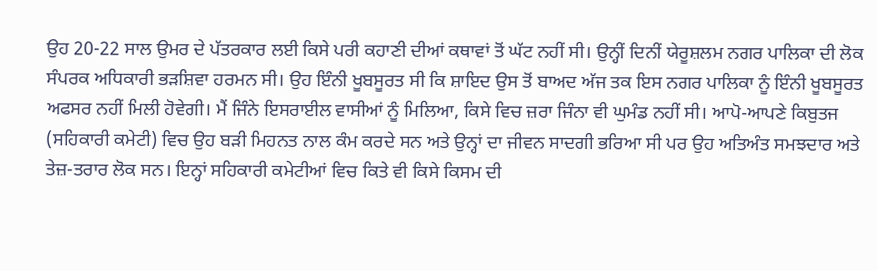ਉਹ 20-22 ਸਾਲ ਉਮਰ ਦੇ ਪੱਤਰਕਾਰ ਲਈ ਕਿਸੇ ਪਰੀ ਕਹਾਣੀ ਦੀਆਂ ਕਥਾਵਾਂ ਤੋਂ ਘੱਟ ਨਹੀਂ ਸੀ। ਉਨ੍ਹੀਂ ਦਿਨੀਂ ਯੇਰੂਸ਼ਲਮ ਨਗਰ ਪਾਲਿਕਾ ਦੀ ਲੋਕ ਸੰਪਰਕ ਅਧਿਕਾਰੀ ਭੜਸ਼ਿਵਾ ਹਰਮਨ ਸੀ। ਉਹ ਇੰਨੀ ਖੂਬਸੂਰਤ ਸੀ ਕਿ ਸ਼ਾਇਦ ਉਸ ਤੋਂ ਬਾਅਦ ਅੱਜ ਤਕ ਇਸ ਨਗਰ ਪਾਲਿਕਾ ਨੂੰ ਇੰਨੀ ਖੂਬਸੂਰਤ ਅਫਸਰ ਨਹੀਂ ਮਿਲੀ ਹੋਵੇਗੀ। ਮੈਂ ਜਿੰਨੇ ਇਸਰਾਈਲ ਵਾਸੀਆਂ ਨੂੰ ਮਿਲਿਆ, ਕਿਸੇ ਵਿਚ ਜ਼ਰਾ ਜਿੰਨਾ ਵੀ ਘੁਮੰਡ ਨਹੀਂ ਸੀ। ਆਪੋ-ਆਪਣੇ ਕਿਬੁਤਜ (ਸਹਿਕਾਰੀ ਕਮੇਟੀ) ਵਿਚ ਉਹ ਬੜੀ ਮਿਹਨਤ ਨਾਲ ਕੰਮ ਕਰਦੇ ਸਨ ਅਤੇ ਉਨ੍ਹਾਂ ਦਾ ਜੀਵਨ ਸਾਦਗੀ ਭਰਿਆ ਸੀ ਪਰ ਉਹ ਅਤਿਅੰਤ ਸਮਝਦਾਰ ਅਤੇ ਤੇਜ਼-ਤਰਾਰ ਲੋਕ ਸਨ। ਇਨ੍ਹਾਂ ਸਹਿਕਾਰੀ ਕਮੇਟੀਆਂ ਵਿਚ ਕਿਤੇ ਵੀ ਕਿਸੇ ਕਿਸਮ ਦੀ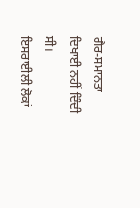ਗੈਰ-ਸਮਾਨਤਾ ਦਿਖਾਈ ਨਹੀਂ ਦਿੰਦੀ ਸੀ।
ਇਸਰਾਈਲੀ ਲੋਕਾਂ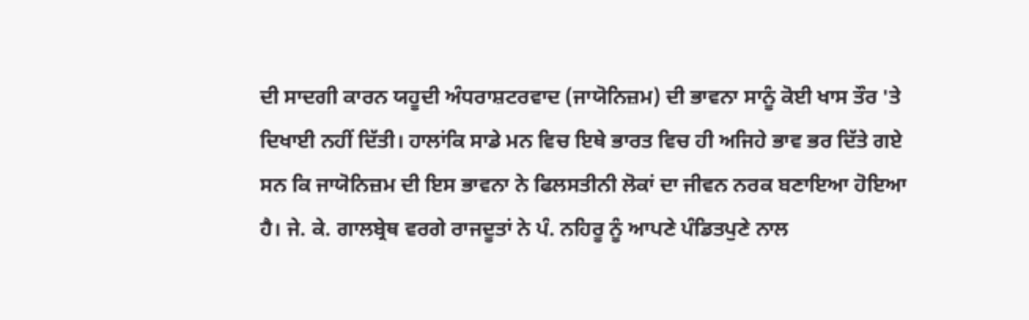ਦੀ ਸਾਦਗੀ ਕਾਰਨ ਯਹੂਦੀ ਅੰਧਰਾਸ਼ਟਰਵਾਦ (ਜਾਯੋਨਿਜ਼ਮ) ਦੀ ਭਾਵਨਾ ਸਾਨੂੰ ਕੋਈ ਖਾਸ ਤੌਰ 'ਤੇ ਦਿਖਾਈ ਨਹੀਂ ਦਿੱਤੀ। ਹਾਲਾਂਕਿ ਸਾਡੇ ਮਨ ਵਿਚ ਇਥੇ ਭਾਰਤ ਵਿਚ ਹੀ ਅਜਿਹੇ ਭਾਵ ਭਰ ਦਿੱਤੇ ਗਏ ਸਨ ਕਿ ਜਾਯੋਨਿਜ਼ਮ ਦੀ ਇਸ ਭਾਵਨਾ ਨੇ ਫਿਲਸਤੀਨੀ ਲੋਕਾਂ ਦਾ ਜੀਵਨ ਨਰਕ ਬਣਾਇਆ ਹੋਇਆ ਹੈ। ਜੇ. ਕੇ. ਗਾਲਬ੍ਰੇਥ ਵਰਗੇ ਰਾਜਦੂਤਾਂ ਨੇ ਪੰ. ਨਹਿਰੂ ਨੂੰ ਆਪਣੇ ਪੰਡਿਤਪੁਣੇ ਨਾਲ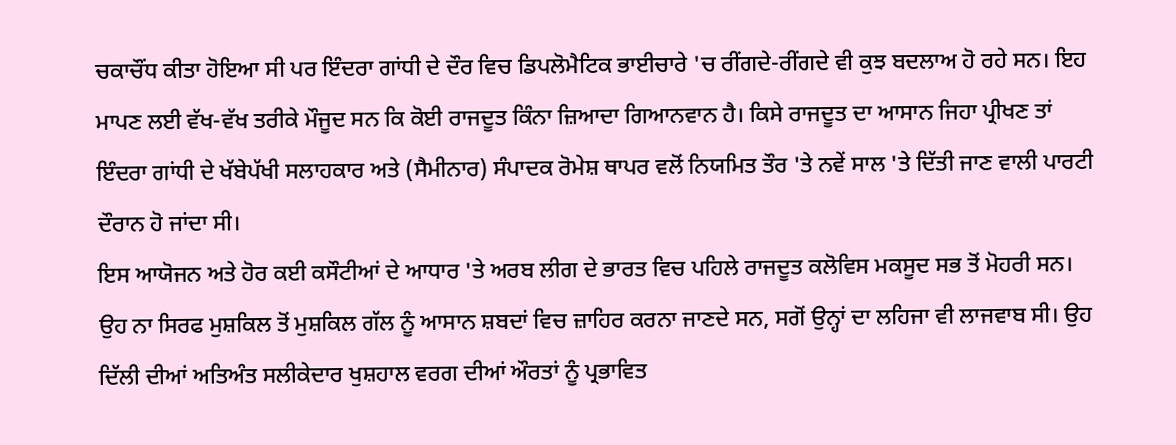ਚਕਾਚੌਂਧ ਕੀਤਾ ਹੋਇਆ ਸੀ ਪਰ ਇੰਦਰਾ ਗਾਂਧੀ ਦੇ ਦੌਰ ਵਿਚ ਡਿਪਲੋਮੈਟਿਕ ਭਾਈਚਾਰੇ 'ਚ ਰੀਂਗਦੇ-ਰੀਂਗਦੇ ਵੀ ਕੁਝ ਬਦਲਾਅ ਹੋ ਰਹੇ ਸਨ। ਇਹ ਮਾਪਣ ਲਈ ਵੱਖ-ਵੱਖ ਤਰੀਕੇ ਮੌਜੂਦ ਸਨ ਕਿ ਕੋਈ ਰਾਜਦੂਤ ਕਿੰਨਾ ਜ਼ਿਆਦਾ ਗਿਆਨਵਾਨ ਹੈ। ਕਿਸੇ ਰਾਜਦੂਤ ਦਾ ਆਸਾਨ ਜਿਹਾ ਪ੍ਰੀਖਣ ਤਾਂ ਇੰਦਰਾ ਗਾਂਧੀ ਦੇ ਖੱਬੇਪੱਖੀ ਸਲਾਹਕਾਰ ਅਤੇ (ਸੈਮੀਨਾਰ) ਸੰਪਾਦਕ ਰੋਮੇਸ਼ ਥਾਪਰ ਵਲੋਂ ਨਿਯਮਿਤ ਤੌਰ 'ਤੇ ਨਵੇਂ ਸਾਲ 'ਤੇ ਦਿੱਤੀ ਜਾਣ ਵਾਲੀ ਪਾਰਟੀ ਦੌਰਾਨ ਹੋ ਜਾਂਦਾ ਸੀ।
ਇਸ ਆਯੋਜਨ ਅਤੇ ਹੋਰ ਕਈ ਕਸੌਟੀਆਂ ਦੇ ਆਧਾਰ 'ਤੇ ਅਰਬ ਲੀਗ ਦੇ ਭਾਰਤ ਵਿਚ ਪਹਿਲੇ ਰਾਜਦੂਤ ਕਲੋਵਿਸ ਮਕਸੂਦ ਸਭ ਤੋਂ ਮੋਹਰੀ ਸਨ। ਉਹ ਨਾ ਸਿਰਫ ਮੁਸ਼ਕਿਲ ਤੋਂ ਮੁਸ਼ਕਿਲ ਗੱਲ ਨੂੰ ਆਸਾਨ ਸ਼ਬਦਾਂ ਵਿਚ ਜ਼ਾਹਿਰ ਕਰਨਾ ਜਾਣਦੇ ਸਨ, ਸਗੋਂ ਉਨ੍ਹਾਂ ਦਾ ਲਹਿਜਾ ਵੀ ਲਾਜਵਾਬ ਸੀ। ਉਹ ਦਿੱਲੀ ਦੀਆਂ ਅਤਿਅੰਤ ਸਲੀਕੇਦਾਰ ਖੁਸ਼ਹਾਲ ਵਰਗ ਦੀਆਂ ਔਰਤਾਂ ਨੂੰ ਪ੍ਰਭਾਵਿਤ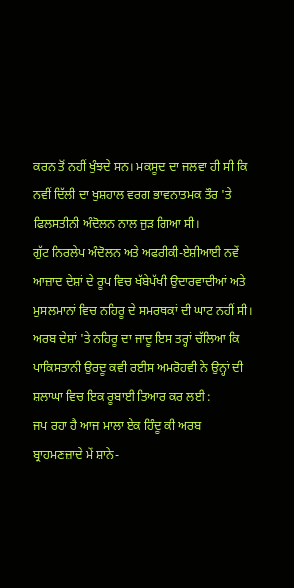ਕਰਨ ਤੋਂ ਨਹੀਂ ਖੁੰਝਦੇ ਸਨ। ਮਕਸੂਦ ਦਾ ਜਲਵਾ ਹੀ ਸੀ ਕਿ ਨਵੀਂ ਦਿੱਲੀ ਦਾ ਖੁਸ਼ਹਾਲ ਵਰਗ ਭਾਵਨਾਤਮਕ ਤੌਰ 'ਤੇ ਫਿਲਸਤੀਨੀ ਅੰਦੋਲਨ ਨਾਲ ਜੁੜ ਗਿਆ ਸੀ।
ਗੁੱਟ ਨਿਰਲੇਪ ਅੰਦੋਲਨ ਅਤੇ ਅਫਰੀਕੀ-ਏਸ਼ੀਆਈ ਨਵੇਂ ਆਜ਼ਾਦ ਦੇਸ਼ਾਂ ਦੇ ਰੂਪ ਵਿਚ ਖੱਬੇਪੱਖੀ ਉਦਾਰਵਾਦੀਆਂ ਅਤੇ ਮੁਸਲਮਾਨਾਂ ਵਿਚ ਨਹਿਰੂ ਦੇ ਸਮਰਥਕਾਂ ਦੀ ਘਾਟ ਨਹੀਂ ਸੀ। ਅਰਬ ਦੇਸ਼ਾਂ 'ਤੇ ਨਹਿਰੂ ਦਾ ਜਾਦੂ ਇਸ ਤਰ੍ਹਾਂ ਚੱਲਿਆ ਕਿ ਪਾਕਿਸਤਾਨੀ ਉਰਦੂ ਕਵੀ ਰਈਸ ਅਮਰੋਹਵੀ ਨੇ ਉਨ੍ਹਾਂ ਦੀ ਸ਼ਲਾਘਾ ਵਿਚ ਇਕ ਰੂਬਾਈ ਤਿਆਰ ਕਰ ਲਈ :
ਜਪ ਰਹਾ ਹੈ ਆਜ ਮਾਲਾ ਏਕ ਹਿੰਦੂ ਕੀ ਅਰਬ
ਬ੍ਰਾਹਮਣਜ਼ਾਦੇ ਮੇਂ ਸ਼ਾਨੇ-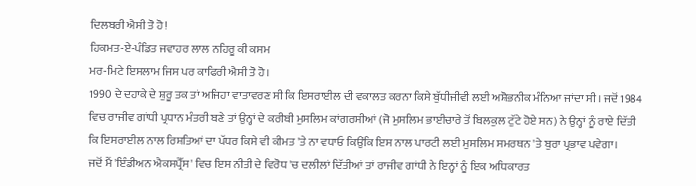ਦਿਲਬਰੀ ਐਸੀ ਤੋ ਹੋ!
ਹਿਕਮਤ-ਏ-ਪੰਡਿਤ ਜਵਾਹਰ ਲਾਲ ਨਹਿਰੂ ਕੀ ਕਸਮ
ਮਰ-ਮਿਟੇ ਇਸਲਾਮ ਜਿਸ ਪਰ ਕਾਫਿਰੀ ਐਸੀ ਤੋ ਹੋ।
1990 ਦੇ ਦਹਾਕੇ ਦੇ ਸ਼ੁਰੂ ਤਕ ਤਾਂ ਅਜਿਹਾ ਵਾਤਾਵਰਣ ਸੀ ਕਿ ਇਸਰਾਈਲ ਦੀ ਵਕਾਲਤ ਕਰਨਾ ਕਿਸੇ ਬੁੱਧੀਜੀਵੀ ਲਈ ਅਸ਼ੋਭਨੀਕ ਮੰਨਿਆ ਜਾਂਦਾ ਸੀ। ਜਦੋਂ 1984 ਵਿਚ ਰਾਜੀਵ ਗਾਂਧੀ ਪ੍ਰਧਾਨ ਮੰਤਰੀ ਬਣੇ ਤਾਂ ਉਨ੍ਹਾਂ ਦੇ ਕਰੀਬੀ ਮੁਸਲਿਮ ਕਾਂਗਰਸੀਆਂ (ਜੋ ਮੁਸਲਿਮ ਭਾਈਚਾਰੇ ਤੋਂ ਬਿਲਕੁਲ ਟੁੱਟੇ ਹੋਏ ਸਨ) ਨੇ ਉਨ੍ਹਾਂ ਨੂੰ ਰਾਏ ਦਿੱਤੀ ਕਿ ਇਸਰਾਈਲ ਨਾਲ ਰਿਸ਼ਤਿਆਂ ਦਾ ਪੱਧਰ ਕਿਸੇ ਵੀ ਕੀਮਤ 'ਤੇ ਨਾ ਵਧਾਓ ਕਿਉਂਕਿ ਇਸ ਨਾਲ ਪਾਰਟੀ ਲਈ ਮੁਸਲਿਮ ਸਮਰਥਨ 'ਤੇ ਬੁਰਾ ਪ੍ਰਭਾਵ ਪਵੇਗਾ।
ਜਦੋਂ ਮੈਂ 'ਇੰਡੀਅਨ ਐਕਸਪ੍ਰੈੱਸ' ਵਿਚ ਇਸ ਨੀਤੀ ਦੇ ਵਿਰੋਧ 'ਚ ਦਲੀਲਾਂ ਦਿੱਤੀਆਂ ਤਾਂ ਰਾਜੀਵ ਗਾਂਧੀ ਨੇ ਇਨ੍ਹਾਂ ਨੂੰ ਇਕ ਅਧਿਕਾਰਤ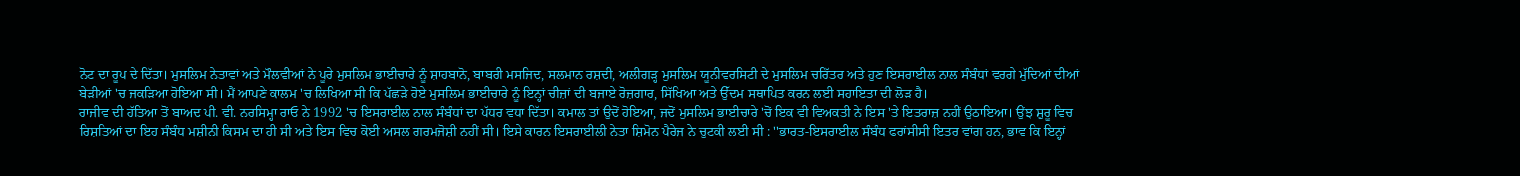ਨੋਟ ਦਾ ਰੂਪ ਦੇ ਦਿੱਤਾ। ਮੁਸਲਿਮ ਨੇਤਾਵਾਂ ਅਤੇ ਮੌਲਵੀਆਂ ਨੇ ਪੂਰੇ ਮੁਸਲਿਮ ਭਾਈਚਾਰੇ ਨੂੰ ਸ਼ਾਹਬਾਨੋ, ਬਾਬਰੀ ਮਸਜਿਦ, ਸਲਮਾਨ ਰਸ਼ਦੀ, ਅਲੀਗੜ੍ਹ ਮੁਸਲਿਮ ਯੂਨੀਵਰਸਿਟੀ ਦੇ ਮੁਸਲਿਮ ਚਰਿੱਤਰ ਅਤੇ ਹੁਣ ਇਸਰਾਈਲ ਨਾਲ ਸੰਬੰਧਾਂ ਵਰਗੇ ਮੁੱਦਿਆਂ ਦੀਆਂ ਬੇੜੀਆਂ 'ਚ ਜਕੜਿਆ ਹੋਇਆ ਸੀ। ਮੈਂ ਆਪਣੇ ਕਾਲਮ 'ਚ ਲਿਖਿਆ ਸੀ ਕਿ ਪੱਛੜੇ ਹੋਏ ਮੁਸਲਿਮ ਭਾਈਚਾਰੇ ਨੂੰ ਇਨ੍ਹਾਂ ਚੀਜ਼ਾਂ ਦੀ ਬਜਾਏ ਰੋਜ਼ਗਾਰ, ਸਿੱਖਿਆ ਅਤੇ ਉੱਦਮ ਸਥਾਪਿਤ ਕਰਨ ਲਈ ਸਹਾਇਤਾ ਦੀ ਲੋੜ ਹੈ।
ਰਾਜੀਵ ਦੀ ਹੱਤਿਆ ਤੋਂ ਬਾਅਦ ਪੀ. ਵੀ. ਨਰਸਿਮ੍ਹਾ ਰਾਓ ਨੇ 1992 'ਚ ਇਸਰਾਈਲ ਨਾਲ ਸੰਬੰਧਾਂ ਦਾ ਪੱਧਰ ਵਧਾ ਦਿੱਤਾ। ਕਮਾਲ ਤਾਂ ਉਦੋਂ ਹੋਇਆ, ਜਦੋਂ ਮੁਸਲਿਮ ਭਾਈਚਾਰੇ 'ਚੋਂ ਇਕ ਵੀ ਵਿਅਕਤੀ ਨੇ ਇਸ 'ਤੇ ਇਤਰਾਜ਼ ਨਹੀਂ ਉਠਾਇਆ। ਉਂਝ ਸ਼ੁਰੂ ਵਿਚ ਰਿਸ਼ਤਿਆਂ ਦਾ ਇਹ ਸੰਬੰਧ ਮਸ਼ੀਨੀ ਕਿਸਮ ਦਾ ਹੀ ਸੀ ਅਤੇ ਇਸ ਵਿਚ ਕੋਈ ਅਸਲ ਗਰਮਜੋਸ਼ੀ ਨਹੀਂ ਸੀ। ਇਸੇ ਕਾਰਨ ਇਸਰਾਈਲੀ ਨੇਤਾ ਸ਼ਿਮੋਨ ਪੈਰੇਜ ਨੇ ਚੁਟਕੀ ਲਈ ਸੀ : ''ਭਾਰਤ-ਇਸਰਾਈਲ ਸੰਬੰਧ ਫਰਾਂਸੀਸੀ ਇਤਰ ਵਾਂਗ ਹਨ, ਭਾਵ ਕਿ ਇਨ੍ਹਾਂ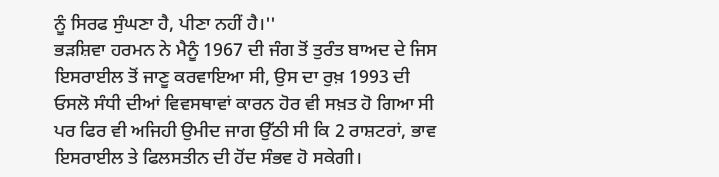ਨੂੰ ਸਿਰਫ ਸੁੰਘਣਾ ਹੈ, ਪੀਣਾ ਨਹੀਂ ਹੈ।''
ਭੜਸ਼ਿਵਾ ਹਰਮਨ ਨੇ ਮੈਨੂੰ 1967 ਦੀ ਜੰਗ ਤੋਂ ਤੁਰੰਤ ਬਾਅਦ ਦੇ ਜਿਸ ਇਸਰਾਈਲ ਤੋਂ ਜਾਣੂ ਕਰਵਾਇਆ ਸੀ, ਉਸ ਦਾ ਰੁਖ਼ 1993 ਦੀ ਓਸਲੋ ਸੰਧੀ ਦੀਆਂ ਵਿਵਸਥਾਵਾਂ ਕਾਰਨ ਹੋਰ ਵੀ ਸਖ਼ਤ ਹੋ ਗਿਆ ਸੀ ਪਰ ਫਿਰ ਵੀ ਅਜਿਹੀ ਉਮੀਦ ਜਾਗ ਉੱਠੀ ਸੀ ਕਿ 2 ਰਾਸ਼ਟਰਾਂ, ਭਾਵ ਇਸਰਾਈਲ ਤੇ ਫਿਲਸਤੀਨ ਦੀ ਹੋਂਦ ਸੰਭਵ ਹੋ ਸਕੇਗੀ।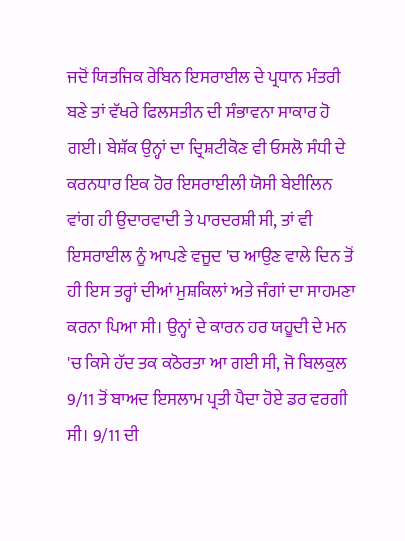ਜਦੋਂ ਯਿਤਜਿਕ ਰੇਬਿਨ ਇਸਰਾਈਲ ਦੇ ਪ੍ਰਧਾਨ ਮੰਤਰੀ ਬਣੇ ਤਾਂ ਵੱਖਰੇ ਫਿਲਸਤੀਨ ਦੀ ਸੰਭਾਵਨਾ ਸਾਕਾਰ ਹੋ ਗਈ। ਬੇਸ਼ੱਕ ਉਨ੍ਹਾਂ ਦਾ ਦ੍ਰਿਸ਼ਟੀਕੋਣ ਵੀ ਓਸਲੋ ਸੰਧੀ ਦੇ ਕਰਨਧਾਰ ਇਕ ਹੋਰ ਇਸਰਾਈਲੀ ਯੋਸੀ ਬੇਈਲਿਨ ਵਾਂਗ ਹੀ ਉਦਾਰਵਾਦੀ ਤੇ ਪਾਰਦਰਸ਼ੀ ਸੀ, ਤਾਂ ਵੀ ਇਸਰਾਈਲ ਨੂੰ ਆਪਣੇ ਵਜੂਦ 'ਚ ਆਉਣ ਵਾਲੇ ਦਿਨ ਤੋਂ ਹੀ ਇਸ ਤਰ੍ਹਾਂ ਦੀਆਂ ਮੁਸ਼ਕਿਲਾਂ ਅਤੇ ਜੰਗਾਂ ਦਾ ਸਾਹਮਣਾ ਕਰਨਾ ਪਿਆ ਸੀ। ਉਨ੍ਹਾਂ ਦੇ ਕਾਰਨ ਹਰ ਯਹੂਦੀ ਦੇ ਮਨ 'ਚ ਕਿਸੇ ਹੱਦ ਤਕ ਕਠੋਰਤਾ ਆ ਗਈ ਸੀ, ਜੋ ਬਿਲਕੁਲ 9/11 ਤੋਂ ਬਾਅਦ ਇਸਲਾਮ ਪ੍ਰਤੀ ਪੈਦਾ ਹੋਏ ਡਰ ਵਰਗੀ ਸੀ। 9/11 ਦੀ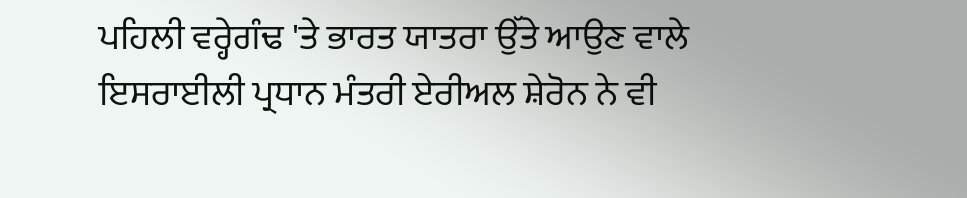ਪਹਿਲੀ ਵਰ੍ਹੇਗੰਢ 'ਤੇ ਭਾਰਤ ਯਾਤਰਾ ਉੱਤੇ ਆਉਣ ਵਾਲੇ ਇਸਰਾਈਲੀ ਪ੍ਰਧਾਨ ਮੰਤਰੀ ਏਰੀਅਲ ਸ਼ੇਰੋਨ ਨੇ ਵੀ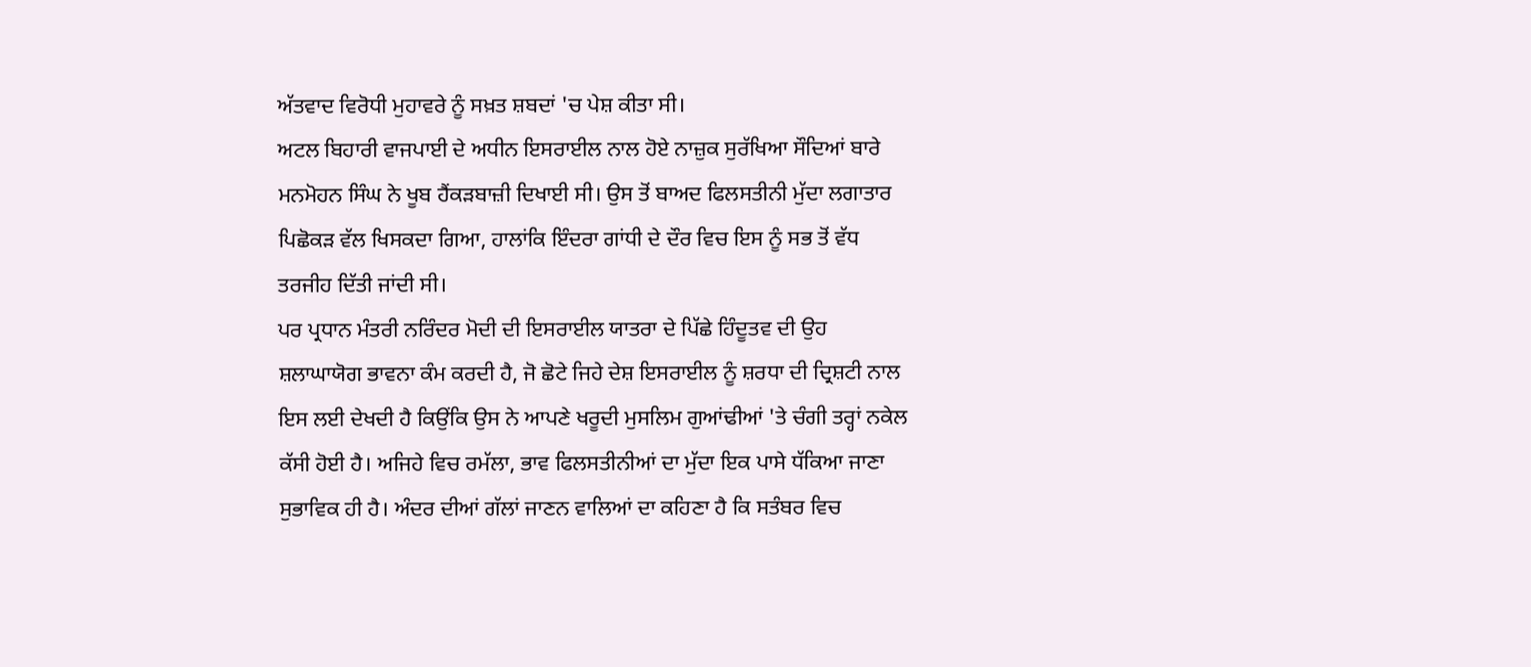ਅੱਤਵਾਦ ਵਿਰੋਧੀ ਮੁਹਾਵਰੇ ਨੂੰ ਸਖ਼ਤ ਸ਼ਬਦਾਂ 'ਚ ਪੇਸ਼ ਕੀਤਾ ਸੀ।
ਅਟਲ ਬਿਹਾਰੀ ਵਾਜਪਾਈ ਦੇ ਅਧੀਨ ਇਸਰਾਈਲ ਨਾਲ ਹੋਏ ਨਾਜ਼ੁਕ ਸੁਰੱਖਿਆ ਸੌਦਿਆਂ ਬਾਰੇ ਮਨਮੋਹਨ ਸਿੰਘ ਨੇ ਖੂਬ ਹੈਂਕੜਬਾਜ਼ੀ ਦਿਖਾਈ ਸੀ। ਉਸ ਤੋਂ ਬਾਅਦ ਫਿਲਸਤੀਨੀ ਮੁੱਦਾ ਲਗਾਤਾਰ ਪਿਛੋਕੜ ਵੱਲ ਖਿਸਕਦਾ ਗਿਆ, ਹਾਲਾਂਕਿ ਇੰਦਰਾ ਗਾਂਧੀ ਦੇ ਦੌਰ ਵਿਚ ਇਸ ਨੂੰ ਸਭ ਤੋਂ ਵੱਧ ਤਰਜੀਹ ਦਿੱਤੀ ਜਾਂਦੀ ਸੀ।
ਪਰ ਪ੍ਰਧਾਨ ਮੰਤਰੀ ਨਰਿੰਦਰ ਮੋਦੀ ਦੀ ਇਸਰਾਈਲ ਯਾਤਰਾ ਦੇ ਪਿੱਛੇ ਹਿੰਦੂਤਵ ਦੀ ਉਹ ਸ਼ਲਾਘਾਯੋਗ ਭਾਵਨਾ ਕੰਮ ਕਰਦੀ ਹੈ, ਜੋ ਛੋਟੇ ਜਿਹੇ ਦੇਸ਼ ਇਸਰਾਈਲ ਨੂੰ ਸ਼ਰਧਾ ਦੀ ਦ੍ਰਿਸ਼ਟੀ ਨਾਲ ਇਸ ਲਈ ਦੇਖਦੀ ਹੈ ਕਿਉਂਕਿ ਉਸ ਨੇ ਆਪਣੇ ਖਰੂਦੀ ਮੁਸਲਿਮ ਗੁਆਂਢੀਆਂ 'ਤੇ ਚੰਗੀ ਤਰ੍ਹਾਂ ਨਕੇਲ ਕੱਸੀ ਹੋਈ ਹੈ। ਅਜਿਹੇ ਵਿਚ ਰਮੱਲਾ, ਭਾਵ ਫਿਲਸਤੀਨੀਆਂ ਦਾ ਮੁੱਦਾ ਇਕ ਪਾਸੇ ਧੱਕਿਆ ਜਾਣਾ ਸੁਭਾਵਿਕ ਹੀ ਹੈ। ਅੰਦਰ ਦੀਆਂ ਗੱਲਾਂ ਜਾਣਨ ਵਾਲਿਆਂ ਦਾ ਕਹਿਣਾ ਹੈ ਕਿ ਸਤੰਬਰ ਵਿਚ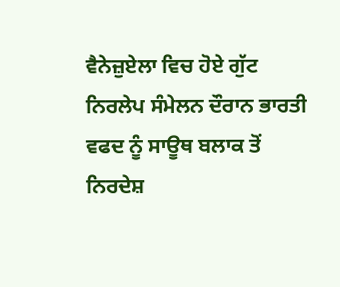ਵੈਨੇਜ਼ੁਏਲਾ ਵਿਚ ਹੋਏ ਗੁੱਟ ਨਿਰਲੇਪ ਸੰਮੇਲਨ ਦੌਰਾਨ ਭਾਰਤੀ ਵਫਦ ਨੂੰ ਸਾਊਥ ਬਲਾਕ ਤੋਂ ਨਿਰਦੇਸ਼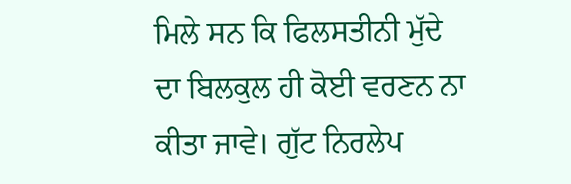ਮਿਲੇ ਸਨ ਕਿ ਫਿਲਸਤੀਨੀ ਮੁੱਦੇ ਦਾ ਬਿਲਕੁਲ ਹੀ ਕੋਈ ਵਰਣਨ ਨਾ ਕੀਤਾ ਜਾਵੇ। ਗੁੱਟ ਨਿਰਲੇਪ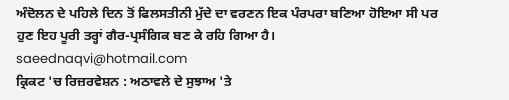ਅੰਦੋਲਨ ਦੇ ਪਹਿਲੇ ਦਿਨ ਤੋਂ ਫਿਲਸਤੀਨੀ ਮੁੱਦੇ ਦਾ ਵਰਣਨ ਇਕ ਪੰਰਪਰਾ ਬਣਿਆ ਹੋਇਆ ਸੀ ਪਰ ਹੁਣ ਇਹ ਪੂਰੀ ਤਰ੍ਹਾਂ ਗੈਰ-ਪ੍ਰਸੰਗਿਕ ਬਣ ਕੇ ਰਹਿ ਗਿਆ ਹੈ।
saeednaqvi@hotmail.com
ਕ੍ਰਿਕਟ 'ਚ ਰਿਜ਼ਰਵੇਸ਼ਨ : ਅਠਾਵਲੇ ਦੇ ਸੁਝਾਅ 'ਤੇ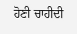ਹੋਣੀ ਚਾਹੀਦੀ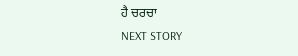ਹੈ ਚਰਚਾ
NEXT STORY